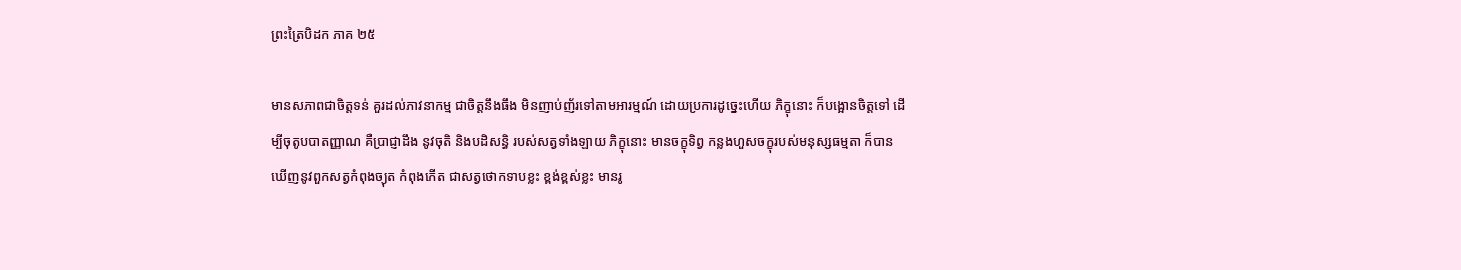ព្រះត្រៃបិដក ភាគ ២៥

មានសភាពជាចិត្តទន់ គួរដល់ភាវនាកម្ម ជាចិត្តនឹងធឹង មិនញាប់ញ័រទៅតាមអារម្មណ៍ ដោយប្រការដូច្នេះហើយ ភិក្ខុនោះ ក៏បង្អោនចិត្តទៅ ដើម្បីចុតូបបាតញ្ញាណ គឺប្រាជ្ញាដឹង នូវចុតិ និងបដិសន្ធិ របស់សត្វទាំងឡាយ ភិក្ខុនោះ មានចក្ខុទិព្វ កន្លងហួសចក្ខុរបស់មនុស្សធម្មតា ក៏បានឃើញនូវពួកសត្វកំពុងច្យុត កំពុងកើត ជាសត្វថោកទាបខ្លះ ខ្ពង់ខ្ពស់ខ្លះ មានរូ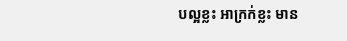បល្អខ្លះ អាក្រក់ខ្លះ មាន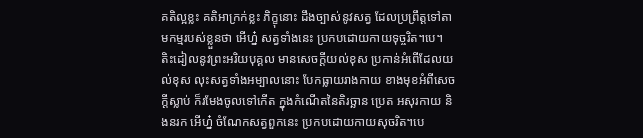គតិល្អខ្លះ គតិអាក្រក់ខ្លះ ភិក្ខុនោះ ដឹងច្បាស់នូវសត្វ ដែលប្រព្រឹត្តទៅតាមកម្មរបស់ខ្លួនថា អើហ្ន៎ សត្វទាំងនេះ ប្រកបដោយកាយទុច្ចរិត។បេ។ តិះដៀលនូវព្រះអរិយបុគ្គល មានសេចក្តីយល់ខុស ប្រកាន់អំពើដែលយល់ខុស លុះសត្វទាំងអម្បាលនោះ បែកធ្លាយរាងកាយ ខាងមុខអំពីសេចក្តីស្លាប់ ក៏រមែងចូលទៅកើត ក្នុងកំណើតនៃតិរច្ឆាន ប្រេត អសុរកាយ និងនរក អើហ្ន៎ ចំណែកសត្វពួកនេះ ប្រកបដោយកាយសុចរិត។បេ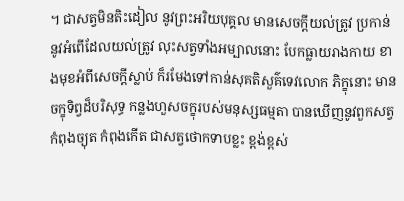។ ជាសត្វមិនតិះដៀល នូវព្រះអរិយបុគ្គល មានសេចក្តីយល់ត្រូវ ប្រកាន់នូវអំពើដែលយល់ត្រូវ លុះសត្វទាំងអម្បាលនោះ បែកធ្លាយរាងកាយ ខាងមុខអំពីសេចក្តីស្លាប់ ក៏រមែងទៅកាន់សុគតិសួគ៌ទេវលោក ភិក្ខុនោះ មានចក្ខុទិព្វដ៏បរិសុទ្ធ កន្លងហួសចក្ខុរបស់មនុស្សធម្មតា បានឃើញនូវពួកសត្វកំពុងច្យុត កំពុងកើត ជាសត្វថោកទាបខ្លះ ខ្ពង់ខ្ពស់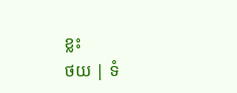ខ្លះ
ថយ | ទំ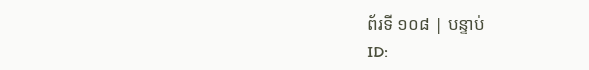ព័រទី ១០៨ | បន្ទាប់
ID: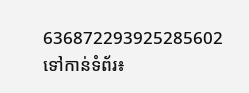636872293925285602
ទៅកាន់ទំព័រ៖